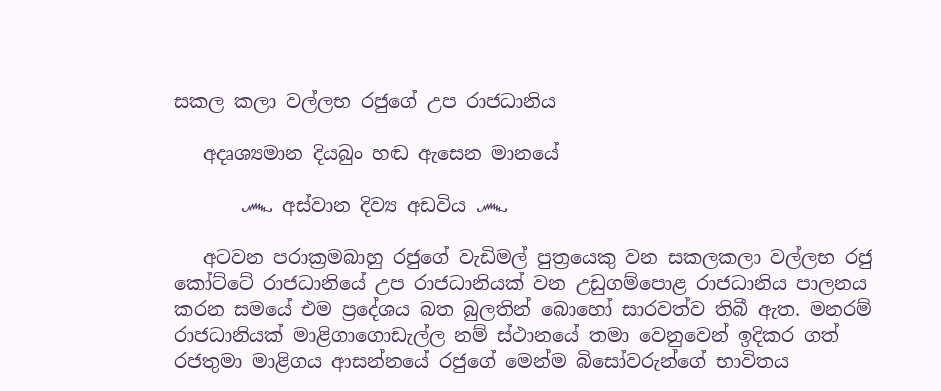සකල කලා වල්ලභ රජුගේ උප රාජධානිය

   අදෘශ්‍යමාන දියබුං හඬ ඇසෙන මානයේ

       ෴ අස්වාන දිව්‍ය අඩවිය ෴

   අටවන පරාක්‍රමබාහු රජුගේ වැඩිමල් පුත්‍රයෙකු වන සකලකලා වල්ලභ රජු කෝට්ටේ රාජධානියේ උප රාජධානියක් වන උඩුගම්පොළ රාජධානිය පාලනය කරන සමයේ එම ප්‍රදේශය බත බුලතින් බොහෝ සාරවත්ව තිබී ඇත. මනරම් රාජධානියක් මාළිගාගොඩැල්ල නම් ස්ථානයේ තමා වෙනුවෙන් ඉදිකර ගත් රජතුමා මාළිගය ආසන්නයේ රජුගේ මෙන්ම බිසෝවරුන්ගේ භාවිතය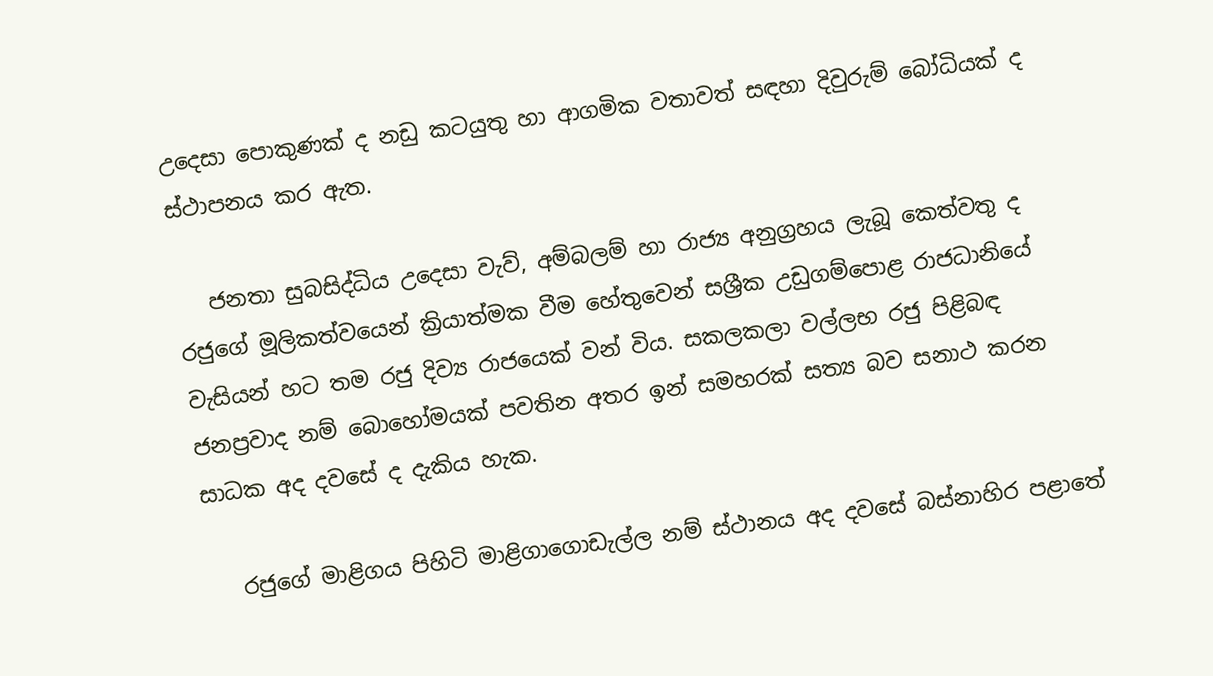උදෙසා පොකුණක් ද නඩු කටයුතු හා ආගමික වතාවත් සඳහා දිවුරුම් බෝධියක් ද ස්ථාපනය කර ඇත.

   ජනතා සුබසිද්ධිය උදෙසා වැව්, අම්බලම් හා රාජ්‍ය අනුග්‍රහය ලැබූ කෙත්වතු ද රජුගේ මූලිකත්වයෙන් ක්‍රියාත්මක වීම හේතුවෙන් සශ්‍රීක උඩුගම්පොළ රාජධානියේ වැසියන් හට තම රජු දිව්‍ය රාජයෙක් වන් විය. සකලකලා වල්ලභ රජු පිළිබඳ ජනප්‍රවාද නම් බොහෝමයක් පවතින අතර ඉන් සමහරක් සත්‍ය බව සනාථ කරන සාධක අද දවසේ ද දැකිය හැක.

   රජුගේ මාළිගය පිහිටි මාළිගාගොඩැල්ල නම් ස්ථානය අද දවසේ බස්නාහිර පළාතේ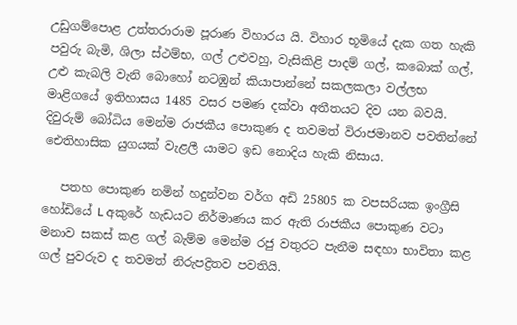උඩුගම්පොළ උත්තරාරාම පූරාණ විහාරය යි. විහාර භූමියේ දැක ගත හැකි පවුරු බැමි, ශිලා ස්ථම්භ, ගල් උළුවහු, වැසිකිළි පාදම් ගල්, කබොක් ගල්, උළු කැබලි වැනි බොහෝ නටඹුන් කියාපාන්නේ සකලකලා වල්ලභ මාළිගයේ ඉතිහාසය 1485 වසර පමණ දක්වා අතීතයට දිව යන බවයි. දිවුරුම් බෝධිය මෙන්ම රාජකීය පොකුණ ද තවමත් විරාජමානව පවතින්නේ ඓතිහාසික යුගයක් වැළලී යාමට ඉඩ නොදිය හැකි නිසාය.

   පතහ පොකුණ නමින් හදුන්වන වර්ග අඩි 25805 ක වපසරියක ඉංග්‍රීසි හෝඩියේ L අකුරේ හැඩයට නිර්මාණය කර ඇති රාජකීය පොකුණ වටා මනාව සකස් කළ ගල් බැම්ම මෙන්ම රජු වතුරට පැනීම සඳහා භාවිතා කළ ගල් පුවරුව ද තවමත් නිරුපද්‍රිතව පවතියි.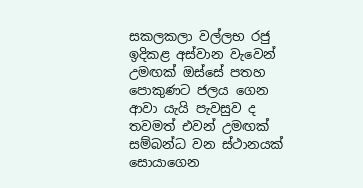සකලකලා වල්ලභ රජු ඉදිකළ අස්වාන වැවෙන් උමඟක් ඔස්සේ පතහ පොකුණට ජලය ගෙන ආවා යැයි පැවසුව ද තවමත් එවන් උමඟක් සම්බන්ධ වන ස්ථානයක් සොයාගෙන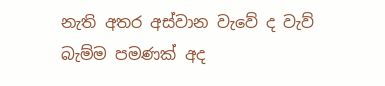නැති අතර අස්වාන වැවේ ද වැව් බැම්ම පමණක් අද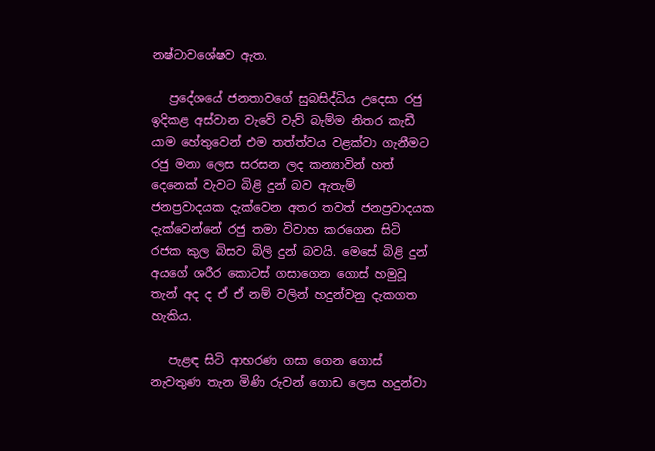නෂ්ටාවශේෂව ඇත.

   ප්‍රදේශයේ ජනතාවගේ සුබසිද්ධිය උදෙසා රජු ඉදිකළ අස්වාන වැවේ වැව් බැම්ම නිතර කැඩී යාම හේතුවෙන් එම තත්ත්වය වළක්වා ගැනීමට රජු මනා ලෙස සරසන ලද කන්‍යාවින් හත් දෙනෙක් වැවට බිළි දුන් බව ඇතැම් ජනප්‍රවාදයක දැක්වෙන අතර තවත් ජනප්‍රවාදයක දැක්වෙන්නේ රජු තමා විවාහ කරගෙන සිටි රජක කුල බිසව බිලි දුන් බවයි. මෙසේ බිළි දුන් අයගේ ශරීර කොටස් ගසාගෙන ගොස් හමුවූ තැන් අද ද ඒ ඒ නම් වලින් හදුන්වනු දැකගත හැකිය.

   පැළඳ සිටි ආභරණ ගසා ගෙන ගොස් නැවතුණ තැන මිණි රුවන් ගොඩ ලෙස හදුන්වා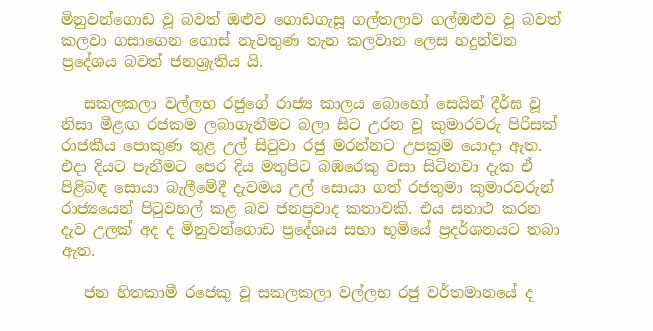මිනුවන්ගොඩ වූ බවත් ඔළුව ගොඩගැසූ ගල්තලාව ගල්ඔළුව වූ බවත් කලවා ගසාගෙන ගොස් නැවතුණ තැන කලවාන ලෙස හදුන්වන ප්‍රදේශය බවත් ජනශ්‍රැතිය යි.

   සකලකලා වල්ලභ රජුගේ රාජ්‍ය කාලය බොහෝ සෙයින් දීර්ඝ වූ නිසා මීළඟ රජකම ලබාගැනීමට බලා සිට උරන වූ කුමාරවරු පිරිසක් රාජකීය පොකුණ තුළ උල් සිටුවා රජු මරන්නට උපක්‍රම යොදා ඇත. එදා දියට පැනීමට පෙර දිය මතුපිට බඹරෙකු වසා සිටිනවා දැක ඒ පිළිබඳ සොයා බැලීමේදී දැවමය උල් සොයා ගත් රජතුමා කුමාරවරුන් රාජ්‍යයෙන් පිටුවහල් කළ බව ජනප්‍රවාද කතාවකි. එය සනාථ කරන දැව උලක් අද ද මිනුවන්ගොඩ ප්‍රදේශය සභා භූමියේ ප්‍රදර්ශනයට තබා ඇත.

   ජන හිතකාමී රජෙකු වූ සකලකලා වල්ලභ රජු වර්තමානයේ ද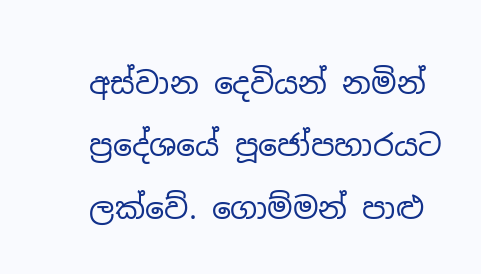අස්වාන දෙවියන් නමින් ප්‍රදේශයේ පූජෝපහාරයට ලක්වේ. ගොම්මන් පාළු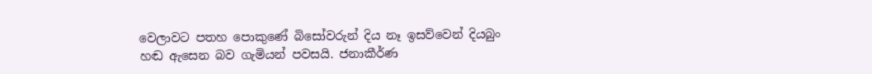වෙලාවට පතහ පොකුණේ බිසෝවරුන් දිය නෑ ඉසව්වෙන් දියබුං හඬ ඇසෙන බව ගැමියන් පවසයි. ජනාකීර්ණ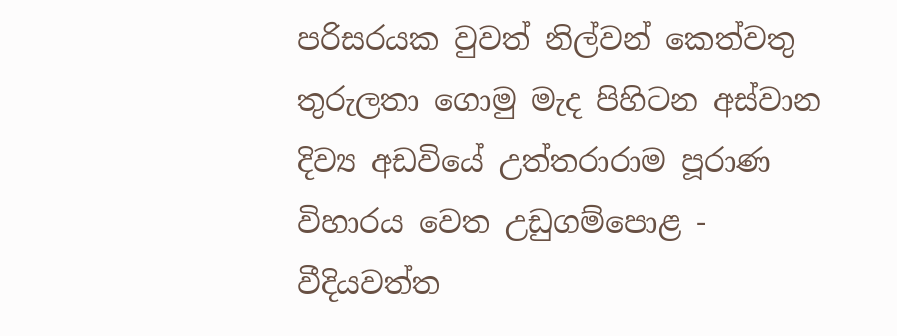පරිසරයක වුවත් නිල්වන් කෙත්වතු තුරුලතා ගොමු මැද පිහිටන අස්වාන දිව්‍ය අඩවියේ උත්තරාරාම පූරාණ විහාරය වෙත උඩුගම්පොළ - වීදියවත්ත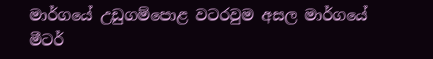මාර්ගයේ උඩුගම්පොළ වටරවුම අසල මාර්ගයේ මීටර්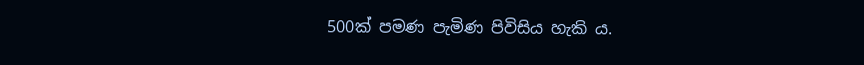500ක් පමණ පැමිණ පිවිසිය හැකි ය.